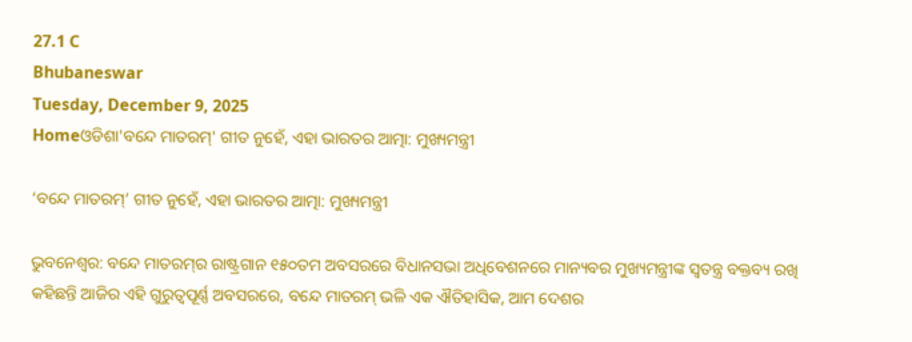27.1 C
Bhubaneswar
Tuesday, December 9, 2025
Homeଓଡିଶା'ବନ୍ଦେ ମାତରମ୍‌' ଗୀତ ନୁହେଁ, ଏହା ଭାରତର ଆତ୍ମା: ମୁଖ୍ୟମନ୍ତ୍ରୀ

‘ବନ୍ଦେ ମାତରମ୍‌’ ଗୀତ ନୁହେଁ, ଏହା ଭାରତର ଆତ୍ମା: ମୁଖ୍ୟମନ୍ତ୍ରୀ

ଭୁବନେଶ୍ୱର: ବନ୍ଦେ ମାତରମ୍‌ର ରାଷ୍ଟ୍ରଗାନ ୧୫୦ତମ ଅବସରରେ ବିଧାନସଭା ଅଧିବେଶନରେ ମାନ୍ୟବର ମୁଖ୍ୟମନ୍ତ୍ରୀଙ୍କ ସ୍ୱତନ୍ତ୍ର ବକ୍ତବ୍ୟ ରଖି କହିଛନ୍ତି ଆଜିର ଏହି ଗୁରୁତ୍ୱପୂର୍ଣ୍ଣ ଅବସରରେ, ବନ୍ଦେ ମାତରମ୍‌ ଭଳି ଏକ ଐତିହାସିକ, ଆମ ଦେଶର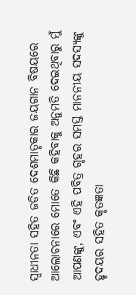ସ୍ୱାଧୀନତା ସହିତ ଜଡିତ ଦେଶମାତୃକାର ଜୟଗାନ ବିଷୟରେ ଆଲୋଚନାରେ ମୋତେ କିଛି କହିବାକୁ ଅନୁମତି ଦେଇଥିବାରୁ ମୁଁ ଆପଣଙ୍କୁ, ଏବଂ ଏହି ପବିତ୍ର ଗୃହର ସମସ୍ତ ମାନନୀୟ ସଦସ୍ୟଙ୍କୁ ହୃଦୟର ସହିତ କୃତଜ୍ଞତା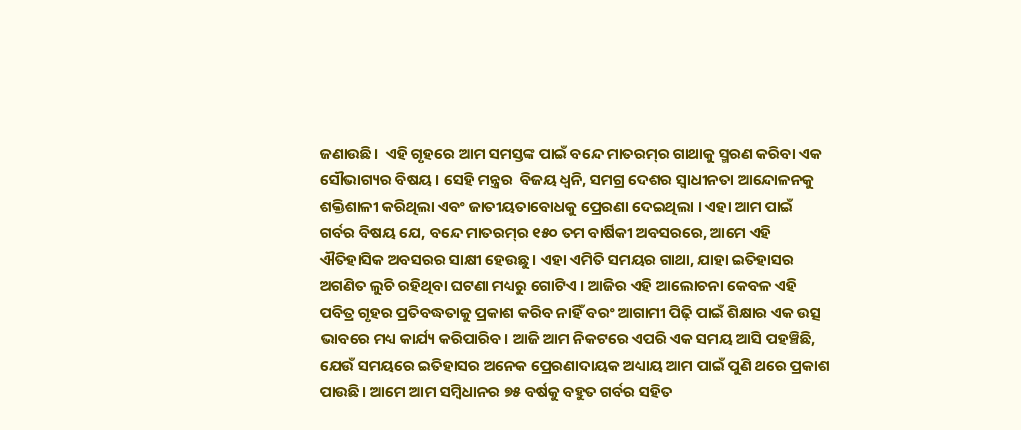ଜଣାଉଛି।  ଏହି ଗୃହରେ ଆମ ସମସ୍ତଙ୍କ ପାଇଁ ବନ୍ଦେ ମାତରମ୍‌ର ଗାଥାକୁ ସ୍ମରଣ କରିବା ଏକ ସୌଭାଗ୍ୟର ବିଷୟ । ସେହି ମନ୍ତ୍ରର  ବିଜୟ ଧ୍ୱନି, ସମଗ୍ର ଦେଶର ସ୍ୱାଧୀନତା ଆନ୍ଦୋଳନକୁ ଶକ୍ତିଶାଳୀ କରିଥିଲା ଏବଂ ଜାତୀୟତାବୋଧକୁ ପ୍ରେରଣା ଦେଇଥିଲା । ଏହା ଆମ ପାଇଁ ଗର୍ବର ବିଷୟ ଯେ, ବନ୍ଦେ ମାତରମ୍‌ର ୧୫୦ ତମ ବାର୍ଷିକୀ ଅବସରରେ, ଆମେ ଏହି ଐତିହାସିକ ଅବସରର ସାକ୍ଷୀ ହେଉଛୁ। ଏହା ଏମିତି ସମୟର ଗାଥା, ଯାହା ଇତିହାସର ଅଗଣିତ ଲୁଚି ରହିଥିବା ଘଟଣା ମଧ୍ୟରୁ ଗୋଟିଏ । ଆଜିର ଏହି ଆଲୋଚନା କେବଳ ଏହି ପବିତ୍ର ଗୃହର ପ୍ରତିବଦ୍ଧତାକୁ ପ୍ରକାଶ କରିବ ନାହିଁ ବରଂ ଆଗାମୀ ପିଢ଼ି ପାଇଁ ଶିକ୍ଷାର ଏକ ଉତ୍ସ ଭାବରେ ମଧ୍ୟ କାର୍ଯ୍ୟ କରିପାରିବ। ଆଜି ଆମ ନିକଟରେ ଏପରି ଏକ ସମୟ ଆସି ପହଞ୍ଚିଛି, ଯେଉଁ ସମୟରେ ଇତିହାସର ଅନେକ ପ୍ରେରଣାଦାୟକ ଅଧ୍ୟାୟ ଆମ ପାଇଁ ପୁଣି ଥରେ ପ୍ରକାଶ ପାଉଛି। ଆମେ ଆମ ସମ୍ବିଧାନର ୭୫ ବର୍ଷକୁ ବହୁତ ଗର୍ବର ସହିତ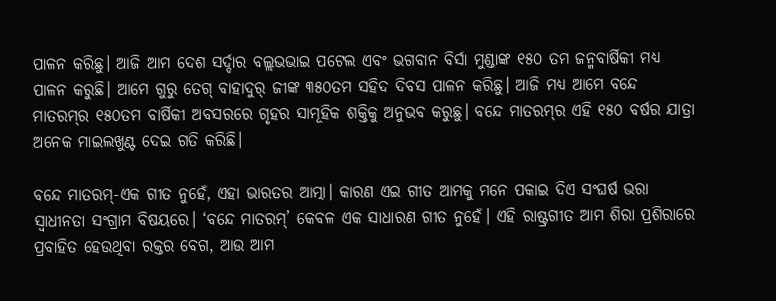ପାଳନ କରିଛୁ। ଆଜି ଆମ ଦେଶ ସର୍ଦ୍ଦାର ବଲ୍ଲଭଭାଇ ପଟେଲ ଏବଂ ଭଗବାନ ବିର୍ସା ମୁଣ୍ଡାଙ୍କ ୧୫୦ ତମ ଜନ୍ମବାର୍ଷିକୀ ମଧ୍ୟ ପାଳନ କରୁଛି। ଆମେ ଗୁରୁ ତେଗ୍‌ ବାହାଦୁର୍‌ ଜୀଙ୍କ ୩୫୦ତମ ସହିଦ ଦିବସ ପାଳନ କରିଛୁ। ଆଜି ମଧ୍ୟ ଆମେ ବନ୍ଦେ ମାତରମ୍‌ର ୧୫୦ତମ ବାର୍ଷିକୀ ଅବସରରେ ଗୃହର ସାମୂହିକ ଶକ୍ତିକୁ ଅନୁଭବ କରୁଛୁ। ବନ୍ଦେ ମାତରମ୍‌ର ଏହି ୧୫୦ ବର୍ଷର ଯାତ୍ରା ଅନେକ ମାଇଲଖୁଣ୍ଟ ଦେଇ ଗତି କରିଛି।

ବନ୍ଦେ ମାତରମ୍‌-ଏକ ଗୀତ ନୁହେଁ, ଏହା ଭାରତର ଆତ୍ମା। କାରଣ ଏଇ ଗୀତ ଆମକୁ ମନେ ପକାଇ ଦିଏ ସଂଘର୍ଷ ଭରା ସ୍ଵାଧୀନତା ସଂଗ୍ରାମ ବିଷୟରେ। ‘ବନ୍ଦେ ମାତରମ୍’ କେବଳ ଏକ ସାଧାରଣ ଗୀତ ନୁହେଁ। ଏହି ରାଷ୍ଟ୍ରଗୀତ ଆମ ଶିରା ପ୍ରଶିରାରେ ପ୍ରବାହିତ ହେଉଥିବା ରକ୍ତର ବେଗ, ଆଉ ଆମ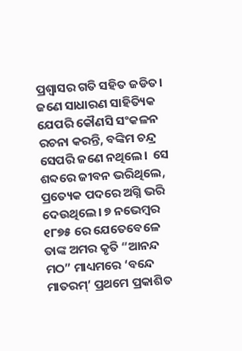ପ୍ରଶ୍ୱାସର ଗତି ସହିତ ଜଡିତ।  ଜଣେ ସାଧାରଣ ସାହିତ୍ୟିକ ଯେପରି କୌଣସି ସଂକଳନ ରଚନା କରନ୍ତି, ବଙ୍କିମ ଚନ୍ଦ୍ର ସେପରି ଜଣେ ନଥିଲେ।  ସେ ଶବ୍ଦରେ ଜୀବନ ଭରିଥିଲେ, ପ୍ରତ୍ୟେକ ପଦରେ ଅଗ୍ନି ଭରି ଦେଉଥିଲେ। ୭ ନଭେମ୍ବର ୧୮୭୫ ରେ ଯେତେବେଳେ ତାଙ୍କ ଅମର କୃତି “ଆନନ୍ଦ ମଠ” ମାଧ୍ୟମରେ ‘ବନ୍ଦେ ମାତରମ୍’ ପ୍ରଥମେ ପ୍ରକାଶିତ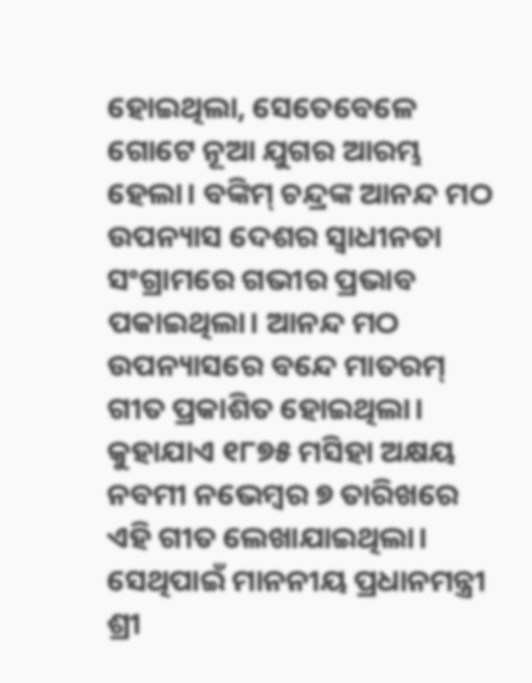ହୋଇଥିଲା, ସେତେବେଳେ ଗୋଟେ ନୂଆ ଯୁଗର ଆରମ୍ଭ ହେଲା। ବଙ୍କିମ୍ ଚନ୍ଦ୍ରଙ୍କ ଆନନ୍ଦ ମଠ ଉପନ୍ୟାସ ଦେଶର ସ୍ୱାଧୀନତା ସଂଗ୍ରାମରେ ଗଭୀର ପ୍ରଭାବ ପକାଇଥିଲା। ଆନନ୍ଦ ମଠ ଉପନ୍ୟାସରେ ବନ୍ଦେ ମାତରମ୍ ଗୀତ ପ୍ରକାଶିତ ହୋଇଥିଲା। କୁହାଯାଏ ୧୮୭୫ ମସିହା ଅକ୍ଷୟ ନବମୀ ନଭେମ୍ବର ୭ ତାରିଖରେ ଏହି ଗୀତ ଲେଖାଯାଇଥିଲା। ସେଥିପାଇଁ ମାନନୀୟ ପ୍ରଧାନମନ୍ତ୍ରୀ ଶ୍ରୀ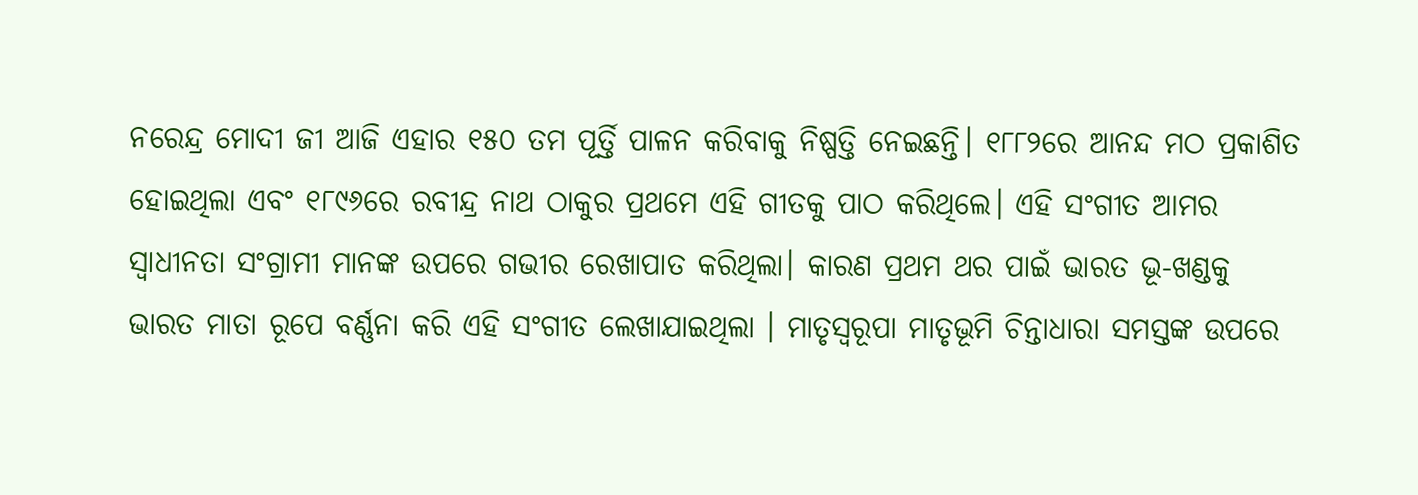ନରେନ୍ଦ୍ର ମୋଦୀ ଜୀ ଆଜି ଏହାର ୧୫୦ ତମ ପୂର୍ତ୍ତି ପାଳନ କରିବାକୁ ନିଷ୍ପତ୍ତି ନେଇଛନ୍ତି। ୧୮୮୨ରେ ଆନନ୍ଦ ମଠ ପ୍ରକାଶିତ ହୋଇଥିଲା ଏବଂ ୧୮୯୬ରେ ରବୀନ୍ଦ୍ର ନାଥ ଠାକୁର ପ୍ରଥମେ ଏହି ଗୀତକୁ ପାଠ କରିଥିଲେ। ଏହି ସଂଗୀତ ଆମର ସ୍ୱାଧୀନତା ସଂଗ୍ରାମୀ ମାନଙ୍କ ଉପରେ ଗଭୀର ରେଖାପାତ କରିଥିଲା। କାରଣ ପ୍ରଥମ ଥର ପାଇଁ ଭାରତ ଭୂ-ଖଣ୍ଡକୁ ଭାରତ ମାତା ରୂପେ ବର୍ଣ୍ଣନା କରି ଏହି ସଂଗୀତ ଲେଖାଯାଇଥିଲା । ମାତୃସ୍ୱରୂପା ମାତୃଭୂମି ଚିନ୍ତାଧାରା ସମସ୍ତଙ୍କ ଉପରେ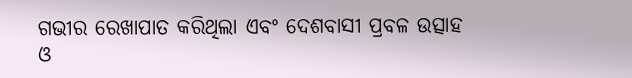ଗଭୀର ରେଖାପାତ କରିଥିଲା ଏବଂ ଦେଶବାସୀ ପ୍ରବଳ ଉତ୍ସାହ ଓ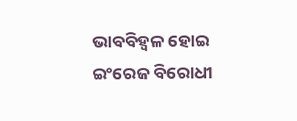ଭାବବିହ୍ୱଳ ହୋଇ ଇଂରେଜ ବିରୋଧୀ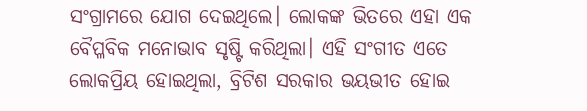ସଂଗ୍ରାମରେ ଯୋଗ ଦେଇଥିଲେ। ଲୋକଙ୍କ ଭିତରେ ଏହା ଏକ ବୈପ୍ଳବିକ ମନୋଭାବ ସୃଷ୍ଟି କରିଥିଲା। ଏହି ସଂଗୀତ ଏତେ ଲୋକପ୍ରିୟ ହୋଇଥିଲା, ବ୍ରିଟିଶ ସରକାର ଭୟଭୀତ ହୋଇ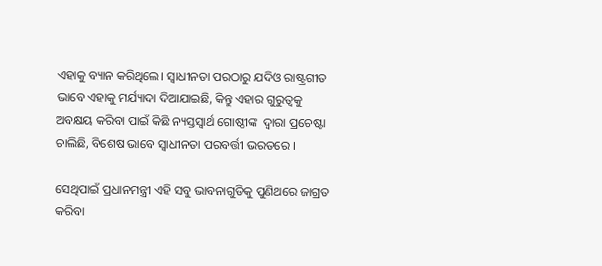ଏହାକୁ ବ୍ୟାନ କରିଥିଲେ। ସ୍ୱାଧୀନତା ପରଠାରୁ ଯଦିଓ ରାଷ୍ଟ୍ରଗୀତ ଭାବେ ଏହାକୁ ମର୍ଯ୍ୟାଦା ଦିଆଯାଇଛି, କିନ୍ତୁ ଏହାର ଗୁରୁତ୍ବକୁ ଅବକ୍ଷୟ କରିବା ପାଇଁ କିଛି ନ୍ୟସ୍ତସ୍ଵାର୍ଥ ଗୋଷ୍ଠୀଙ୍କ  ଦ୍ଵାରା ପ୍ରଚେଷ୍ଟା ଚାଲିଛି, ବିଶେଷ ଭାବେ ସ୍ଵାଧୀନତା ପରବର୍ତ୍ତୀ ଭରତରେ ।

ସେଥିପାଇଁ ପ୍ରଧାନମନ୍ତ୍ରୀ ଏହି ସବୁ ଭାବନାଗୁଡିକୁ ପୁଣିଥରେ ଜାଗ୍ରତ କରିବା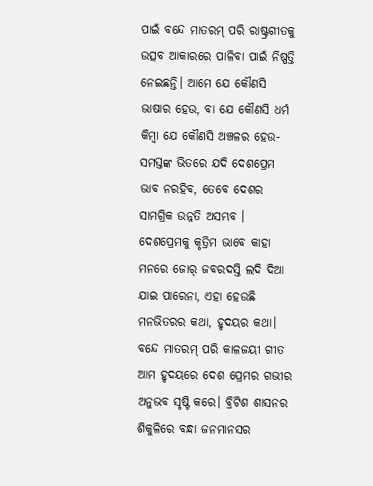ପାଇଁ ବନ୍ଦେ ମାତରମ୍ ପରି ରାଷ୍ଟ୍ରଗୀତକୁ ଉତ୍ସବ ଆକାରରେ ପାଳିବା ପାଇଁ ନିଷ୍ପତ୍ତି ନେଇଛନ୍ତି। ଆମେ ଯେ କୌଣସି ଭାଷାର ହେଉ, ବା ଯେ କୌଣସି ଧର୍ମ କିମ୍ବା ଯେ କୌଣସି ଅଞ୍ଚଳର ହେଉ- ସମସ୍ତଙ୍କ ଭିତରେ ଯଦି ଦେଶପ୍ରେମ ଭାବ ନରହିବ, ତେବେ ଦେଶର ସାମଗ୍ରିକ ଉନ୍ନତି ଅସମ୍ଭବ । ଦେଶପ୍ରେମକୁ କୃତ୍ରିମ ଭାବେ କାହା ମନରେ ଜୋର୍ ଜବରଦସ୍ତି ଲଦି ଦିଆ ଯାଇ ପାରେନା, ଏହା ହେଉଛି ମନଭିତରର କଥା, ହୃଦୟର କଥା। ବନ୍ଦେ ମାତରମ୍‌ ପରି କାଳଜୟୀ ଗୀତ ଆମ ହୃଦୟରେ ଦେଶ ପ୍ରେମର ଗଭୀର ଅନୁଭବ ସୃଷ୍ଟି କରେ। ବ୍ରିଟିଶ ଶାସନର ଶିକୁଳିରେ ବନ୍ଧା ଜନମାନସର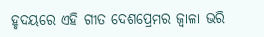ହୃଦୟରେ ଏହି ଗୀତ ଦେଶପ୍ରେମର ଜ୍ୱାଳା ଭରି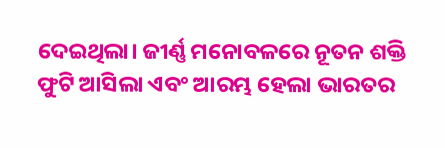ଦେଇଥିଲା। ଜୀର୍ଣ୍ଣ ମନୋବଳରେ ନୂତନ ଶକ୍ତି ଫୁଟି ଆସିଲା ଏବଂ ଆରମ୍ଭ ହେଲା ଭାରତର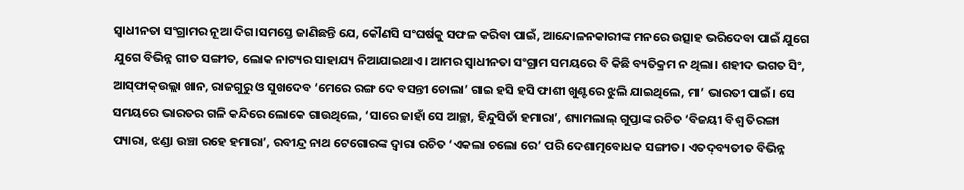ସ୍ୱାଧୀନତା ସଂଗ୍ରାମର ନୂଆ ଦିଗ।ସମସ୍ତେ ଜାଣିଛନ୍ତି ଯେ, କୌଣସି ସଂଘର୍ଷକୁ ସଫଳ କରିବା ପାଇଁ, ଆନ୍ଦୋଳନକାରୀଙ୍କ ମନରେ ଉତ୍ସାହ ଭରିଦେବା ପାଇଁ ଯୁଗେ ଯୁଗେ ବିଭିନ୍ନ ଗୀତ ସଙ୍ଗୀତ, ଲୋକ ନାଟ୍ୟର ସାହାଯ୍ୟ ନିଆଯାଇଥାଏ। ଆମର ସ୍ଵାଧୀନତା ସଂଗ୍ରାମ ସମୟରେ ବି କିଛି ବ୍ୟତିକ୍ରମ ନ ଥିଲା। ଶହୀଦ ଭଗତ ସିଂ, ଆସ୍‌ଫାକ୍‌ଉଲ୍ଲା ଖାନ, ରାଜଗୁରୁ ଓ ସୁଖଦେବ ‘ମେରେ ରଙ୍ଗ ଦେ ବସନ୍ତୀ ଚୋଲା’ ଗାଇ ହସି ହସି ଫାଶୀ ଖୁଣ୍ଟରେ ଝୁଲି ଯାଇଥିଲେ, ମା’ ଭାରତୀ ପାଇଁ। ସେ ସମୟରେ ଭାରତର ଗଳି କନ୍ଦିରେ ଲୋକେ ଗାଉଥିଲେ, ‘ସାରେ ଜାହାଁ ସେ ଆଚ୍ଛା, ହିନ୍ଦୁସିତାଁ ହମାରା’, ଶ୍ୟାମଲାଲ୍ ଗୁପ୍ତାଙ୍କ ରଚିତ ‘ବିଜୟୀ ବିଶ୍ଵ ତିରଙ୍ଗା ପ୍ୟାରା, ଝଣ୍ଡା ଉଞ୍ଚା ରହେ ହମାରା’, ରବୀନ୍ଦ୍ର ନାଥ ଟେଗୋରଙ୍କ ଦ୍ଵାରା ରଚିତ ‘ଏକଲା ଚଲୋ ରେ’ ପରି ଦେଶାତ୍ମବୋଧକ ସଙ୍ଗୀତ। ଏତଦ୍‌ବ୍ୟତୀତ ବିଭିନ୍ନ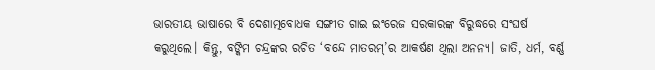ଭାରତୀୟ ଭାଷାରେ ବି ଦେଶାତ୍ମବୋଧକ ସଙ୍ଗୀତ ଗାଇ ଇଂରେଜ ସରକାରଙ୍କ ବିରୁଦ୍ଧରେ ସଂଘର୍ଷ କରୁଥିଲେ। କିନ୍ତୁ, ବଙ୍କିମ ଚନ୍ଦ୍ରଙ୍କର ରଚିତ ‘ବନ୍ଦେ ମାତରମ୍‌’ର ଆକର୍ଷଣ ଥିଲା ଅନନ୍ୟ। ଜାତି, ଧର୍ମ, ବର୍ଣ୍ଣ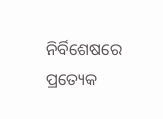ନିର୍ବିଶେଷରେ ପ୍ରତ୍ୟେକ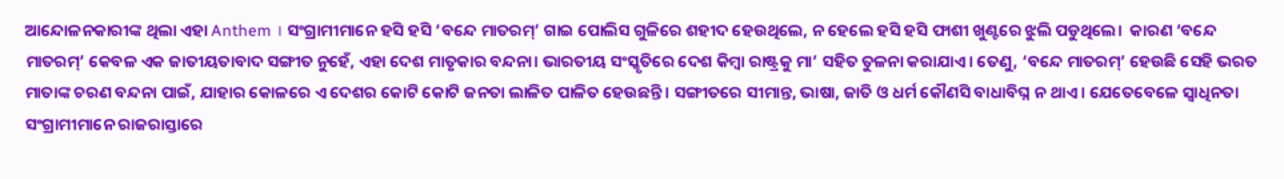ଆନ୍ଦୋଳନକାରୀଙ୍କ ଥିଲା ଏହା Anthem । ସଂଗ୍ରାମୀମାନେ ହସି ହସି ‘ବନ୍ଦେ ମାତରମ୍‌’ ଗାଇ ପୋଲିସ ଗୁଳିରେ ଶହୀଦ ହେଉଥିଲେ, ନ ହେଲେ ହସି ହସି ଫାଶୀ ଖୁଣ୍ଟରେ ଝୁଲି ପଡୁଥିଲେ।  କାରଣ ‘ବନ୍ଦେ ମାତରମ୍‌’ କେବଳ ଏକ ଜାତୀୟତାବାଦ ସଙ୍ଗୀତ ନୁହେଁ, ଏହା ଦେଶ ମାତୃକାର ବନ୍ଦନା। ଭାରତୀୟ ସଂସ୍କୃତିରେ ଦେଶ କିମ୍ବା ରାଷ୍ଟ୍ରକୁ ମା’ ସହିତ ତୁଳନା କରାଯାଏ। ତେଣୁ, ‘ବନ୍ଦେ ମାତରମ୍‌’ ହେଉଛି ସେହି ଭରତ ମାତାଙ୍କ ଚରଣ ବନ୍ଦନା ପାଇଁ, ଯାହାର କୋଳରେ ଏ ଦେଶର କୋଟି କୋଟି ଜନତା ଲାଳିତ ପାଳିତ ହେଉଛନ୍ତି। ସଙ୍ଗୀତରେ ସୀମାନ୍ତ, ଭାଷା, ଜାତି ଓ ଧର୍ମ କୌଣସି ବାଧାବିଘ୍ନ ନ ଥାଏ । ଯେତେବେଳେ ସ୍ୱାଧିନତା ସଂଗ୍ରାମୀମାନେ ରାଜରାସ୍ତାରେ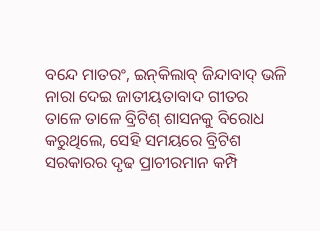ବନ୍ଦେ ମାତରଂ, ଇନ୍‌କିଲାବ୍ ଜିନ୍ଦାବାଦ୍‌ ଭଳି ନାରା ଦେଇ ଜାତୀୟତାବାଦ ଗୀତର ତାଳେ ତାଳେ ବ୍ରିଟିଶ୍‌ ଶାସନକୁ ବିରୋଧ କରୁଥିଲେ, ସେହି ସମୟରେ ବ୍ରିଟିଶ ସରକାରର ଦୃଢ ପ୍ରାଚୀରମାନ କମ୍ପି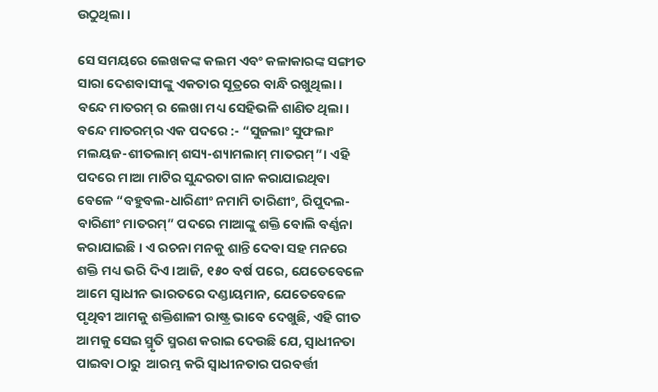ଉଠୁଥିଲା।

ସେ ସମୟରେ ଲେଖକଙ୍କ କଲମ ଏବଂ କଳାକାରଙ୍କ ସଙ୍ଗୀତ ସାରା ଦେଶବାସୀଙ୍କୁ ଏକତାର ସୂତ୍ରରେ ବାନ୍ଧି ରଖୁଥିଲା। ବନ୍ଦେ ମାତରମ୍ ର ଲେଖା ମଧ୍ୟ ସେହିଭଳି ଶାଣିତ ଥିଲା। ବନ୍ଦେ ମାତରମ୍‌ର ଏକ ପଦରେ :- “ସୁଜଲାଂ ସୁଫଲାଂ ମଲୟଜ-ଶୀତଲାମ୍ ଶସ୍ୟ-ଶ୍ୟାମଲାମ୍ ମାତରମ୍”। ଏହି ପଦରେ ମାଆ ମାଟିର ସୁନ୍ଦରତା ଗାନ କରାଯାଇଥିବା ବେଳେ “ବହୁବଲ-ଧାରିଣୀଂ ନମାମି ତାରିଣୀଂ, ରିପୁଦଲ-ବାରିଣୀଂ ମାତରମ୍” ପଦରେ ମାଆଙ୍କୁ ଶକ୍ତି ବୋଲି ବର୍ଣ୍ଣନା କରାଯାଇଛି। ଏ ରଚନା ମନକୁ ଶାନ୍ତି ଦେବା ସହ ମନରେ ଶକ୍ତି ମଧ୍ୟ ଭରି ଦିଏ।ଆଜି, ୧୫୦ ବର୍ଷ ପରେ, ଯେତେବେଳେ ଆମେ ସ୍ୱାଧୀନ ଭାରତରେ ଦଣ୍ଡାୟମାନ, ଯେତେବେଳେ ପୃଥିବୀ ଆମକୁ ଶକ୍ତିଶାଳୀ ରାଷ୍ଟ୍ର ଭାବେ ଦେଖୁଛି, ଏହି ଗୀତ ଆମକୁ ସେଇ ସ୍ମୃତି ସ୍ମରଣ କରାଇ ଦେଉଛି ଯେ, ସ୍ୱାଧୀନତା ପାଇବା ଠାରୁ  ଆରମ୍ଭ କରି ସ୍ବାଧୀନତାର ପରବର୍ତ୍ତୀ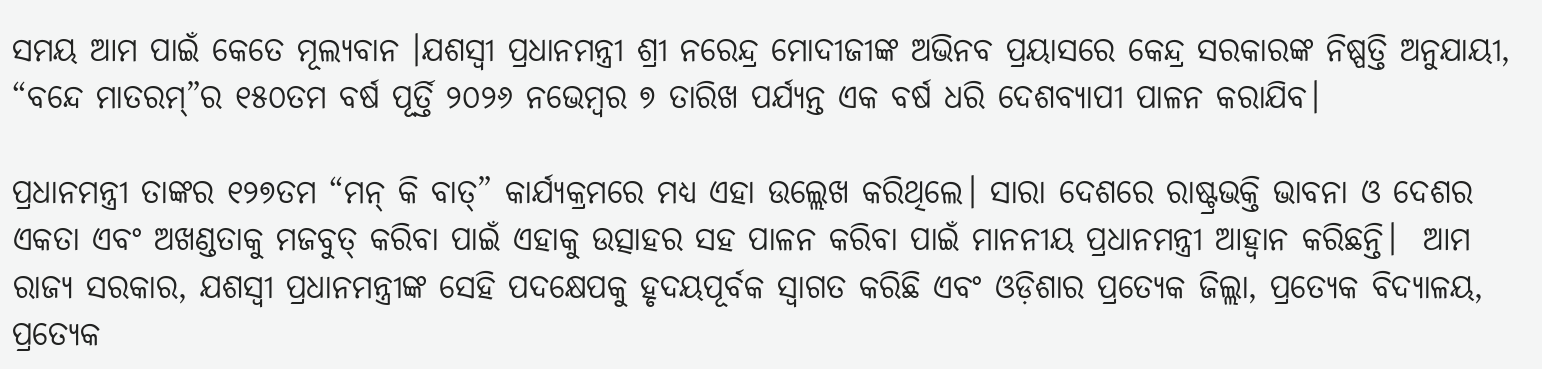ସମୟ ଆମ ପାଇଁ କେତେ ମୂଲ୍ୟବାନ ।ଯଶସ୍ୱୀ ପ୍ରଧାନମନ୍ତ୍ରୀ ଶ୍ରୀ ନରେନ୍ଦ୍ର ମୋଦୀଜୀଙ୍କ ଅଭିନବ ପ୍ରୟାସରେ କେନ୍ଦ୍ର ସରକାରଙ୍କ ନିଷ୍ପତ୍ତି ଅନୁଯାୟୀ, “ବନ୍ଦେ ମାତରମ୍‌”ର ୧୫୦ତମ ବର୍ଷ ପୂର୍ତ୍ତି ୨୦୨୬ ନଭେମ୍ବର ୭ ତାରିଖ ପର୍ଯ୍ୟନ୍ତ ଏକ ବର୍ଷ ଧରି ଦେଶବ୍ୟାପୀ ପାଳନ କରାଯିବ।

ପ୍ରଧାନମନ୍ତ୍ରୀ ତାଙ୍କର ୧୨୭ତମ “ମନ୍ କି ବାତ୍” କାର୍ଯ୍ୟକ୍ରମରେ ମଧ୍ୟ ଏହା ଉଲ୍ଲେଖ କରିଥିଲେ। ସାରା ଦେଶରେ ରାଷ୍ଟ୍ରଭକ୍ତି ଭାବନା ଓ ଦେଶର ଏକତା ଏବଂ ଅଖଣ୍ଡତାକୁ ମଜବୁତ୍ କରିବା ପାଇଁ ଏହାକୁ ଉତ୍ସାହର ସହ ପାଳନ କରିବା ପାଇଁ ମାନନୀୟ ପ୍ରଧାନମନ୍ତ୍ରୀ ଆହ୍ୱାନ କରିଛନ୍ତି।  ଆମ ରାଜ୍ୟ ସରକାର, ଯଶସ୍ୱୀ ପ୍ରଧାନମନ୍ତ୍ରୀଙ୍କ ସେହି ପଦକ୍ଷେପକୁ ହୃଦୟପୂର୍ବକ ସ୍ୱାଗତ କରିଛି ଏବଂ ଓଡ଼ିଶାର ପ୍ରତ୍ୟେକ ଜିଲ୍ଲା, ପ୍ରତ୍ୟେକ ବିଦ୍ୟାଳୟ, ପ୍ରତ୍ୟେକ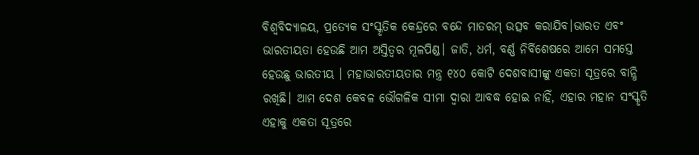ବିଶ୍ୱବିଦ୍ୟାଳୟ, ପ୍ରତ୍ୟେକ ସଂସ୍କୃତିକ କେନ୍ଦ୍ରରେ ବନ୍ଦେ ମାତରମ୍ ଉତ୍ସବ କରାଯିବ।ଭାରତ ଏବଂ ଭାରତୀୟତା ହେଉଛି ଆମ ଅସ୍ତିତ୍ୱର ମୂଳପିଣ୍ଡ। ଜାତି, ଧର୍ମ, ବର୍ଣ୍ଣ ନିର୍ବିଶେଷରେ ଆମେ ସମସ୍ତେ ହେଉଛୁ ଭାରତୀୟ । ମହାଭାରତୀୟତାର ମନ୍ତ୍ର ୧୪୦ କୋଟି ଦେଶବାସୀଙ୍କୁ ଏକତା ସୂତ୍ରରେ ବାନ୍ଧି ରଖିଛି। ଆମ ଦେଶ କେବଳ ଭୌଗଳିକ ସୀମା ଦ୍ୱାରା ଆବଦ୍ଧ ହୋଇ ନାହିଁ, ଏହାର ମହାନ ସଂସ୍କୃତି ଏହାକୁ ଏକତା ସୂତ୍ରରେ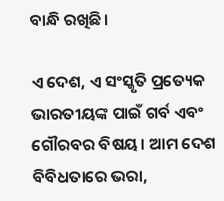ବାନ୍ଧି ରଖିଛି।

ଏ ଦେଶ, ଏ ସଂସ୍କୃତି ପ୍ରତ୍ୟେକ ଭାରତୀୟଙ୍କ ପାଇଁ ଗର୍ବ ଏବଂ ଗୌରବର ବିଷୟ। ଆମ ଦେଶ ବିବିଧତାରେ ଭରା,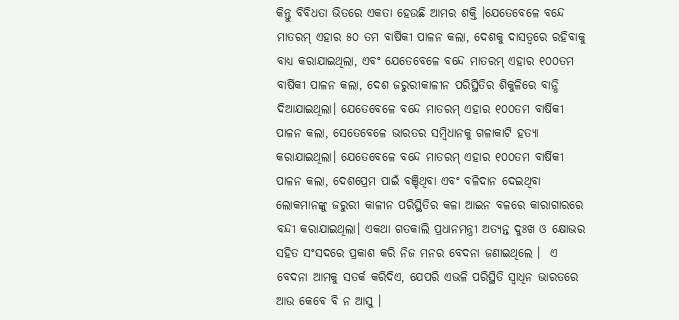କିନ୍ତୁ ବିବିଧତା ଭିତରେ ଏକତା ହେଉଛି ଆମର ଶକ୍ତି ।ଯେତେବେଳେ ବନ୍ଦେ ମାତରମ୍‌ ଏହାର ୫୦ ତମ ବାର୍ଷିକୀ ପାଳନ କଲା, ଦେଶକୁ ଦାସତ୍ୱରେ ରହିବାକୁ ବାଧ୍ୟ କରାଯାଇଥିଲା, ଏବଂ ଯେତେବେଳେ ବନ୍ଦେ ମାତରମ୍‌ ଏହାର ୧୦୦ତମ ବାର୍ଷିକୀ ପାଳନ କଲା, ଦେଶ ଜରୁରୀକାଳୀନ ପରିସ୍ଥିତିର ଶିକୁଳିରେ ବାନ୍ଧି ଦିଆଯାଇଥିଲା। ଯେତେବେଳେ ବନ୍ଦେ ମାତରମ୍‌ ଏହାର ୧୦୦ତମ ବାର୍ଷିକୀ ପାଳନ କଲା, ସେତେବେଳେ ଭାରତର ସମ୍ବିଧାନକୁ ଗଳାକାଟି ହତ୍ୟା କରାଯାଇଥିଲା। ଯେତେବେଳେ ବନ୍ଦେ ମାତରମ୍‌ ଏହାର ୧୦୦ତମ ବାର୍ଷିକୀ ପାଳନ କଲା, ଦେଶପ୍ରେମ ପାଇଁ ବଞ୍ଚିଥିବା ଏବଂ ବଳିଦାନ ଦେଇଥିବା ଲୋକମାନଙ୍କୁ ଜରୁରୀ କାଳୀନ ପରିସ୍ଥିତିର କଳା ଆଇନ ବଳରେ କାରାଗାରରେ ବନ୍ଦୀ କରାଯାଇଥିଲା। ଏକଥା ଗତକାଲି ପ୍ରଧାନମନ୍ତ୍ରୀ ଅତ୍ୟନ୍ତ ଦୁଃଖ ଓ କ୍ଷୋଭର ସହିତ ସଂସଦରେ ପ୍ରକାଶ କରି ନିଜ ମନର ବେଦନା ଜଣାଇଥିଲେ ।  ଏ ବେଦନା ଆମକୁ ସତର୍କ କରିଦିଏ, ଯେପରି ଏଭଳି ପରିସ୍ଥିତି ସ୍ୱାଧିନ ଭାରତରେ ଆଉ କେବେ ବି ନ ଆସୁ ।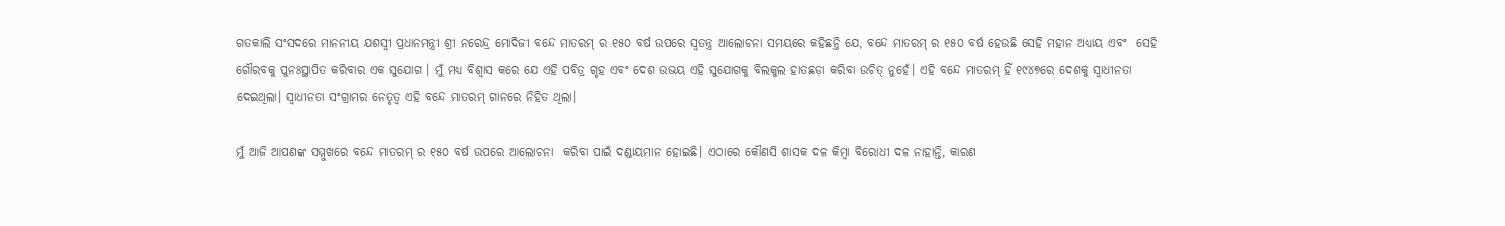ଗତକାଲି ସଂସଦରେ ମାନନୀୟ ଯଶସ୍ବୀ ପ୍ରଧାନମନ୍ତ୍ରୀ ଶ୍ରୀ ନରେନ୍ଦ୍ର ମୋଦିଜୀ ବନ୍ଦେ ମାତରମ୍ ର ୧୫୦ ବର୍ଷ ଉପରେ ସ୍ୱତନ୍ତ୍ର ଆଲୋଚନା ସମୟରେ କହିଛନ୍ତି ଯେ, ବନ୍ଦେ ମାତରମ୍ ର ୧୫୦ ବର୍ଷ ହେଉଛି ସେହି ମହାନ ଅଧ୍ୟାୟ ଏବଂ  ସେହି ଗୌରବକୁ ପୁନଃସ୍ଥାପିତ କରିବାର ଏକ ସୁଯୋଗ । ମୁଁ ମଧ୍ୟ ବିଶ୍ୱାସ କରେ ଯେ ଏହି ପବିତ୍ର ଗୃହ ଏବଂ ଦେଶ ଉଭୟ ଏହି ସୁଯୋଗକୁ ବିଲକୁଲ ହାତଛଡ଼ା କରିବା ଉଚିତ୍ ନୁହେଁ। ଏହି ବନ୍ଦେ ମାତରମ୍ ହିଁ ୧୯୪୭ରେ ଦେଶକୁ ସ୍ୱାଧୀନତା ଦେଇଥିଲା। ସ୍ୱାଧୀନତା ସଂଗ୍ରାମର ନେତୃତ୍ୱ ଏହି ବନ୍ଦେ ମାତରମ୍ ଗାନରେ ନିହିତ ଥିଲା।

ମୁଁ ଆଜି ଆପଣଙ୍କ ସମ୍ମୁଖରେ ବନ୍ଦେ ମାତରମ୍ ର ୧୫୦ ବର୍ଷ ଉପରେ ଆଲୋଚନା  କରିବା ପାଇଁ ଦଣ୍ଡାୟମାନ ହୋଇଛି। ଏଠାରେ କୌଣସି ଶାସକ ଦଳ କିମ୍ବା ବିରୋଧୀ ଦଳ ନାହାନ୍ତି, କାରଣ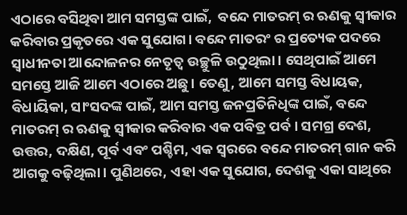ଏଠାରେ ବସିଥିବା ଆମ ସମସ୍ତଙ୍କ ପାଇଁ,  ବନ୍ଦେ ମାତରମ୍ ର ଋଣକୁ ସ୍ୱୀକାର କରିବାର ପ୍ରକୃତରେ ଏକ ସୁଯୋଗ। ବନ୍ଦେ ମାତରଂ ର ପ୍ରତ୍ୟେକ ପଦରେ  ସ୍ୱାଧୀନତା ଆନ୍ଦୋଳନର ନେତୃତ୍ୱ ଉଚ୍ଛୁଳି ଉଠୁଥିଲା। ସେଥିପାଇଁ ଆମେ ସମସ୍ତେ ଆଜି ଆମେ ଏଠାରେ ଅଛୁ। ତେଣୁ, ଆମେ ସମସ୍ତ ବିଧାୟକ, ବିଧାୟିକା, ସାଂସଦଙ୍କ ପାଇଁ, ଆମ ସମସ୍ତ ଜନପ୍ରତିନିଧିଙ୍କ ପାଇଁ, ବନ୍ଦେ ମାତରମ୍ ର ଋଣକୁ ସ୍ୱୀକାର କରିବାର ଏକ ପବିତ୍ର ପର୍ବ। ସମଗ୍ର ଦେଶ, ଉତ୍ତର, ଦକ୍ଷିଣ, ପୂର୍ବ ଏବଂ ପଶ୍ଚିମ, ଏକ ସ୍ୱରରେ ବନ୍ଦେ ମାତରମ୍ ଗାନ କରି ଆଗକୁ ବଢ଼ିଥିଲା। ପୁଣିଥରେ, ଏହା ଏକ ସୁଯୋଗ, ଦେଶକୁ ଏକା ସାଥିରେ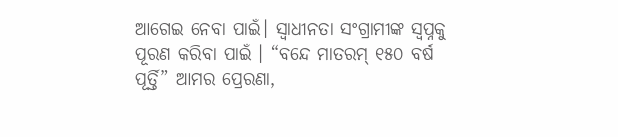ଆଗେଇ ନେବା ପାଇଁ। ସ୍ୱାଧୀନତା ସଂଗ୍ରାମୀଙ୍କ ସ୍ୱପ୍ନକୁ ପୂରଣ କରିବା ପାଇଁ । “ବନ୍ଦେ ମାତରମ୍ ୧୫୦ ବର୍ଷ ପୂର୍ତ୍ତି” ଆମର ପ୍ରେରଣା,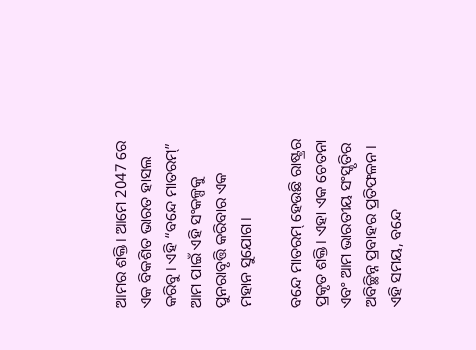ଆମର ଶକ୍ତି। ଆମେ 2047 ରେ ଏକ ବିକଶିତ ଭାରତ ହାସଲ କରିବୁ। ଏହି “ବନ୍ଦେ ମାତରମ୍” ଆମ ପାଇଁ ଏହି ସଂକଳ୍ପକୁ ପୁନରାବୃତ୍ତି କରିବାର ଏକ ମହାନ ସୁଯୋଗ।

ବନ୍ଦେ ମାତରମ୍ ହେଉଛି ରାଷ୍ଟ୍ରର ପ୍ରକୃତ ଶକ୍ତି। ଏହା ଏକ ଚେତନା ଏବଂ ଆମ ଭାରତୀୟ ସଂସ୍କୃତିର ଅବିଚ୍ଛିନ୍ନ ପ୍ରବାହର ପ୍ରତିଫଳନ। ଏହି ସମୟ, ବନ୍ଦେ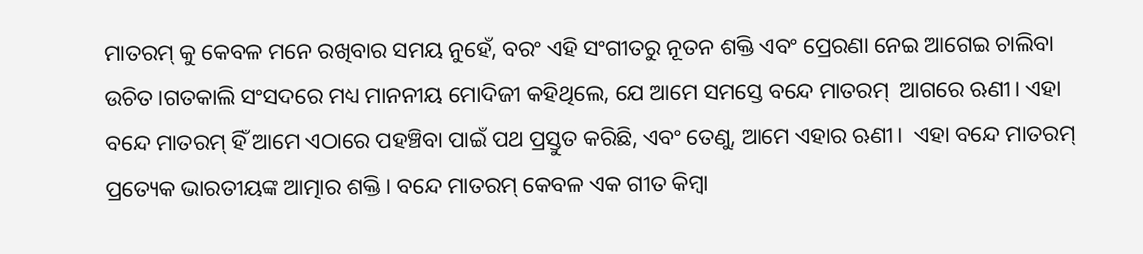ମାତରମ୍ କୁ କେବଳ ମନେ ରଖିବାର ସମୟ ନୁହେଁ, ବରଂ ଏହି ସଂଗୀତରୁ ନୂତନ ଶକ୍ତି ଏବଂ ପ୍ରେରଣା ନେଇ ଆଗେଇ ଚାଲିବା ଉଚିତ।ଗତକାଲି ସଂସଦରେ ମଧ୍ୟ ମାନନୀୟ ମୋଦିଜୀ କହିଥିଲେ, ଯେ ଆମେ ସମସ୍ତେ ବନ୍ଦେ ମାତରମ୍  ଆଗରେ ଋଣୀ। ଏହା ବନ୍ଦେ ମାତରମ୍ ହିଁ ଆମେ ଏଠାରେ ପହଞ୍ଚିବା ପାଇଁ ପଥ ପ୍ରସ୍ତୁତ କରିଛି, ଏବଂ ତେଣୁ, ଆମେ ଏହାର ଋଣୀ।  ଏହା ବନ୍ଦେ ମାତରମ୍ ପ୍ରତ୍ୟେକ ଭାରତୀୟଙ୍କ ଆତ୍ମାର ଶକ୍ତି। ବନ୍ଦେ ମାତରମ୍ କେବଳ ଏକ ଗୀତ କିମ୍ବା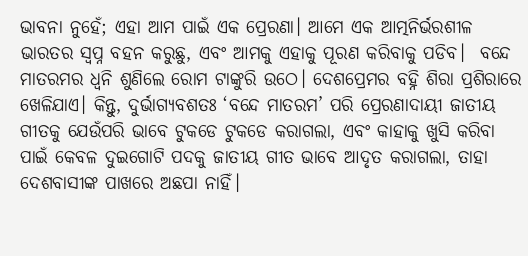ଭାବନା ନୁହେଁ; ଏହା ଆମ ପାଇଁ ଏକ ପ୍ରେରଣା। ଆମେ ଏକ ଆତ୍ମନିର୍ଭରଶୀଳ ଭାରତର ସ୍ୱପ୍ନ ବହନ କରୁଛୁ, ଏବଂ ଆମକୁ ଏହାକୁ ପୂରଣ କରିବାକୁ ପଡିବ।  ବନ୍ଦେ ମାତରମର ଧ୍ୱନି ଶୁଣିଲେ ରୋମ ଟାଙ୍କୁରି ଉଠେ। ଦେଶପ୍ରେମର ବହ୍ନି ଶିରା ପ୍ରଶିରାରେ ଖେଳିଯାଏ। କିନ୍ତୁ, ଦୁର୍ଭାଗ୍ୟବଶତଃ ‘ବନ୍ଦେ ମାତରମ’ ପରି ପ୍ରେରଣାଦାୟୀ ଜାତୀୟ ଗୀତକୁ ଯେଉଁପରି ଭାବେ ଟୁକଡେ ଟୁକଡେ କରାଗଲା, ଏବଂ କାହାକୁ ଖୁସି କରିବା ପାଇଁ କେବଳ ଦୁଇଗୋଟି ପଦକୁ ଜାତୀୟ ଗୀତ ଭାବେ ଆଦୃତ କରାଗଲା, ତାହା ଦେଶବାସୀଙ୍କ ପାଖରେ ଅଛପା ନାହିଁ।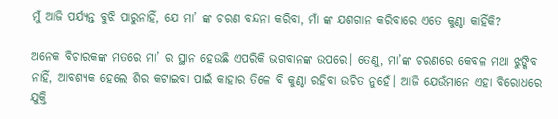ମୁଁ ଆଜି ପର୍ଯ୍ୟନ୍ତ ବୁଝି ପାରୁନାହିଁ, ଯେ ମା’ ଙ୍କ ଚରଣ ବନ୍ଦନା କରିବା, ମାଁ ଙ୍କ ଯଶଗାନ କରିବାରେ ଏତେ କୁଣ୍ଠା କାହିଁକି?

ଅନେକ ବିଚାରକଙ୍କ ମତରେ ମା’ ର ସ୍ଥାନ ହେଉଛି ଏପରିକି ଭଗବାନଙ୍କ ଉପରେ। ତେଣୁ, ମା’ଙ୍କ ଚରଣରେ କେବଳ ମଥା ଝୁଙ୍କିବ ନାହିଁ, ଆବଶ୍ୟକ ହେଲେ ଶିର କଟାଇବା ପାଇଁ କାହାର ତିଳେ ବି କୁଣ୍ଠା ରହିବା ଉଚିତ ନୁହେଁ। ଆଜି ଯେଉଁମାନେ ଏହା ବିରୋଧରେ ଯୁକ୍ତି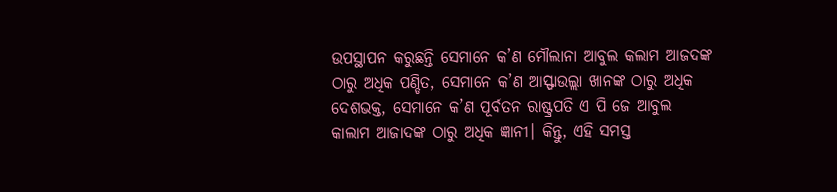ଉପସ୍ଥାପନ କରୁଛନ୍ତି ସେମାନେ କ’ଣ ମୌଲାନା ଆବୁଲ କଲାମ ଆଜଦଙ୍କ ଠାରୁ ଅଧିକ ପଣ୍ଡିତ, ସେମାନେ କ’ଣ ଆସ୍ଫାଉଲ୍ଲା ଖାନଙ୍କ ଠାରୁ ଅଧିକ ଦେଶଭକ୍ତ, ସେମାନେ କ’ଣ ପୂର୍ବତନ ରାଷ୍ଟ୍ରପତି ଏ ପି ଜେ ଆବୁଲ କାଲାମ ଆଜାଦଙ୍କ ଠାରୁ ଅଧିକ ଜ୍ଞାନୀ। କିନ୍ତୁ, ଏହି ସମସ୍ତ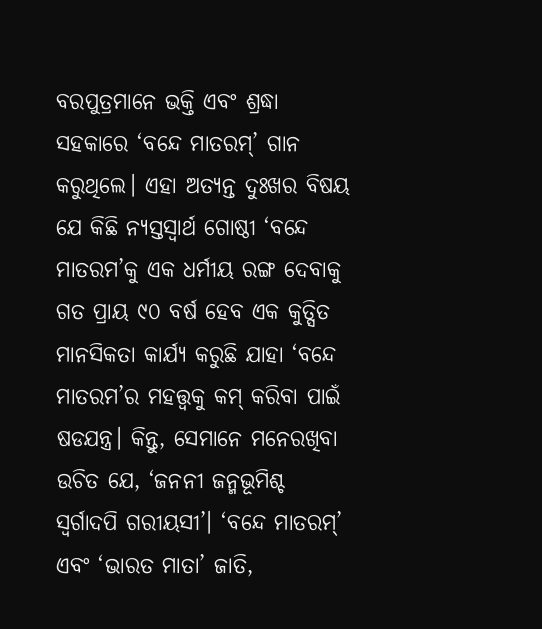ବରପୁତ୍ରମାନେ ଭକ୍ତି ଏବଂ ଶ୍ରଦ୍ଧା ସହକାରେ ‘ବନ୍ଦେ ମାତରମ୍’ ଗାନ କରୁଥିଲେ। ଏହା ଅତ୍ୟନ୍ତ ଦୁଃଖର ବିଷୟ ଯେ କିଛି ନ୍ୟସ୍ତସ୍ଵାର୍ଥ ଗୋଷ୍ଠୀ ‘ବନ୍ଦେ ମାତରମ’କୁ ଏକ ଧର୍ମୀୟ ରଙ୍ଗ ଦେବାକୁ ଗତ ପ୍ରାୟ ୯୦ ବର୍ଷ ହେବ ଏକ କୁତ୍ସିତ ମାନସିକତା କାର୍ଯ୍ୟ କରୁଛି ଯାହା ‘ବନ୍ଦେ ମାତରମ’ର ମହତ୍ତ୍ଵକୁ କମ୍ କରିବା ପାଇଁ ଷଡଯନ୍ତ୍ର। କିନ୍ତୁ, ସେମାନେ ମନେରଖିବା ଉଚିତ ଯେ, ‘ଜନନୀ ଜନ୍ମଭୂମିଶ୍ଚ ସ୍ଵର୍ଗାଦପି ଗରୀୟସୀ’। ‘ବନ୍ଦେ ମାତରମ୍’ ଏବଂ ‘ଭାରତ ମାତା’ ଜାତି,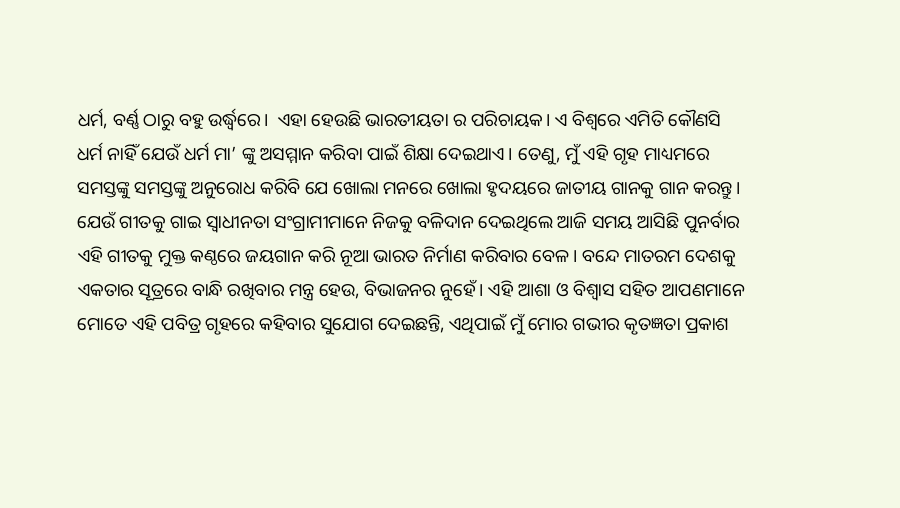ଧର୍ମ, ବର୍ଣ୍ଣ ଠାରୁ ବହୁ ଉର୍ଦ୍ଧ୍ଵରେ।  ଏହା ହେଉଛି ଭାରତୀୟତା ର ପରିଚାୟକ। ଏ ବିଶ୍ବରେ ଏମିତି କୌଣସି ଧର୍ମ ନାହିଁ ଯେଉଁ ଧର୍ମ ମା’ ଙ୍କୁ ଅସମ୍ମାନ କରିବା ପାଇଁ ଶିକ୍ଷା ଦେଇଥାଏ। ତେଣୁ, ମୁଁ ଏହି ଗୃହ ମାଧ୍ୟମରେ ସମସ୍ତଙ୍କୁ ସମସ୍ତଙ୍କୁ ଅନୁରୋଧ କରିବି ଯେ ଖୋଲା ମନରେ ଖୋଲା ହୃଦୟରେ ଜାତୀୟ ଗାନକୁ ଗାନ କରନ୍ତୁ। ଯେଉଁ ଗୀତକୁ ଗାଇ ସ୍ଵାଧୀନତା ସଂଗ୍ରାମୀମାନେ ନିଜକୁ ବଳିଦାନ ଦେଇଥିଲେ ଆଜି ସମୟ ଆସିଛି ପୁନର୍ବାର ଏହି ଗୀତକୁ ମୁକ୍ତ କଣ୍ଠରେ ଜୟଗାନ କରି ନୂଆ ଭାରତ ନିର୍ମାଣ କରିବାର ବେଳ। ବନ୍ଦେ ମାତରମ ଦେଶକୁ  ଏକତାର ସୂତ୍ରରେ ବାନ୍ଧି ରଖିବାର ମନ୍ତ୍ର ହେଉ, ବିଭାଜନର ନୁହେଁ। ଏହି ଆଶା ଓ ବିଶ୍ଵାସ ସହିତ ଆପଣମାନେ ମୋତେ ଏହି ପବିତ୍ର ଗୃହରେ କହିବାର ସୁଯୋଗ ଦେଇଛନ୍ତି, ଏଥିପାଇଁ ମୁଁ ମୋର ଗଭୀର କୃତଜ୍ଞତା ପ୍ରକାଶ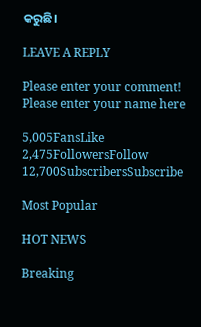କରୁଛି।

LEAVE A REPLY

Please enter your comment!
Please enter your name here

5,005FansLike
2,475FollowersFollow
12,700SubscribersSubscribe

Most Popular

HOT NEWS

Breaking